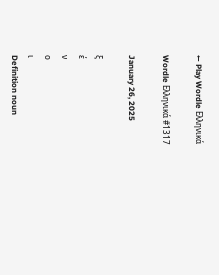← Play Wordle Ελληνικά

Wordle Ελληνικά #1317

January 26, 2025

ξ
έ
ν
ο
ι
Definition noun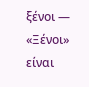ξένοι — «Ξένοι» είναι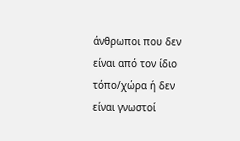άνθρωποι που δεν είναι από τον ίδιο τόπο/χώρα ή δεν είναι γνωστοί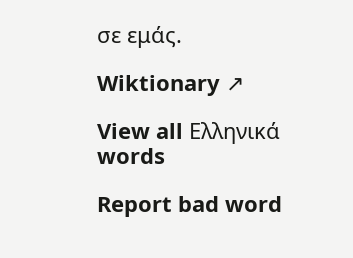σε εμάς.

Wiktionary ↗

View all Ελληνικά words

Report bad word